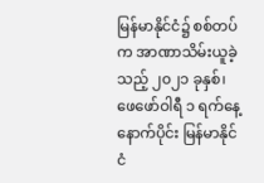မြန်မာနိုင်ငံ၌ စစ်တပ်က အာဏာသိမ်းယူခဲ့သည့် ၂၀၂၁ ခုနှစ်၊ ဖေဖော်ဝါရီ ၁ ရက်နေ့ နောက်ပိုင်း မြန်မာနိုင်ငံ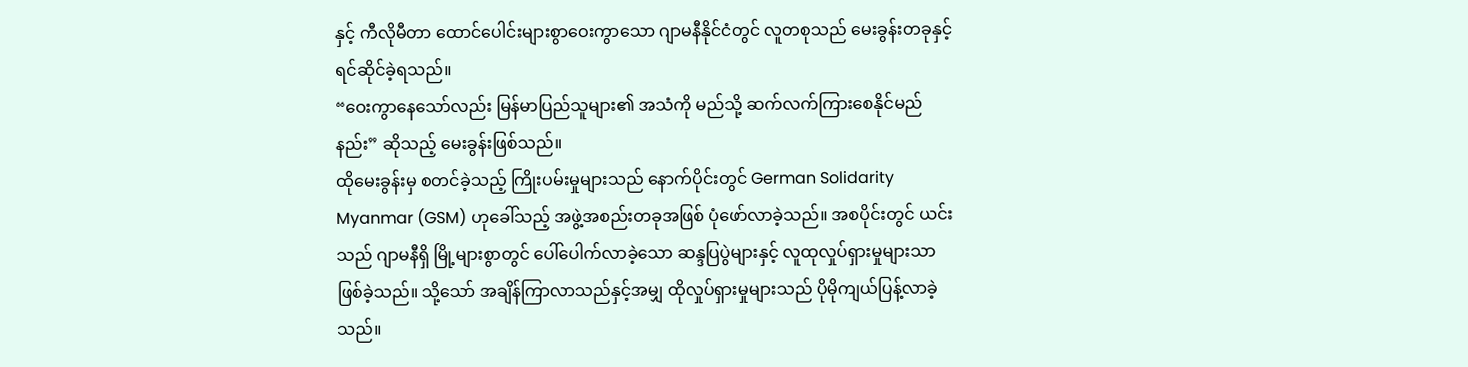နှင့် ကီလိုမီတာ ထောင်ပေါင်းများစွာဝေးကွာသော ဂျာမနီနိုင်ငံတွင် လူတစုသည် မေးခွန်းတခုနှင့် ရင်ဆိုင်ခဲ့ရသည်။
“ဝေးကွာနေသော်လည်း မြန်မာပြည်သူများ၏ အသံကို မည်သို့ ဆက်လက်ကြားစေနိုင်မည်နည်း” ဆိုသည့် မေးခွန်းဖြစ်သည်။
ထိုမေးခွန်းမှ စတင်ခဲ့သည့် ကြိုးပမ်းမှုများသည် နောက်ပိုင်းတွင် German Solidarity Myanmar (GSM) ဟုခေါ်သည့် အဖွဲ့အစည်းတခုအဖြစ် ပုံဖော်လာခဲ့သည်။ အစပိုင်းတွင် ယင်းသည် ဂျာမနီရှိ မြို့များစွာတွင် ပေါ်ပေါက်လာခဲ့သော ဆန္ဒပြပွဲများနှင့် လူထုလှုပ်ရှားမှုများသာ ဖြစ်ခဲ့သည်။ သို့သော် အချိန်ကြာလာသည်နှင့်အမျှ ထိုလှုပ်ရှားမှုများသည် ပိုမိုကျယ်ပြန့်လာခဲ့သည်။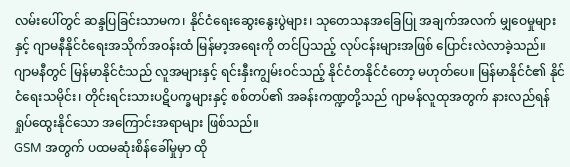လမ်းပေါ်တွင် ဆန္ဒပြခြင်းသာမက၊ နိုင်ငံရေးဆွေးနွေးပွဲများ၊ သုတေသနအခြေပြု အချက်အလက် မျှဝေမှုများနှင့် ဂျာမနီနိုင်ငံရေးအသိုက်အဝန်းထံ မြန်မာ့အရေးကို တင်ပြသည့် လုပ်ငန်းများအဖြစ် ပြောင်းလဲလာခဲ့သည်။
ဂျာမနီတွင် မြန်မာနိုင်ငံသည် လူအများနှင့် ရင်းနှီးကျွမ်းဝင်သည့် နိုင်ငံတနိုင်ငံတော့ မဟုတ်ပေ။ မြန်မာနိုင်ငံ၏ နိုင်ငံရေးသမိုင်း၊ တိုင်းရင်းသားပဋိပက္ခများနှင့် စစ်တပ်၏ အခန်းကဏ္ဍတို့သည် ဂျာမန်လူထုအတွက် နားလည်ရန် ရှုပ်ထွေးနိုင်သော အကြောင်းအရာများ ဖြစ်သည်။
GSM အတွက် ပထမဆုံးစိန်ခေါ်မှုမှာ ထို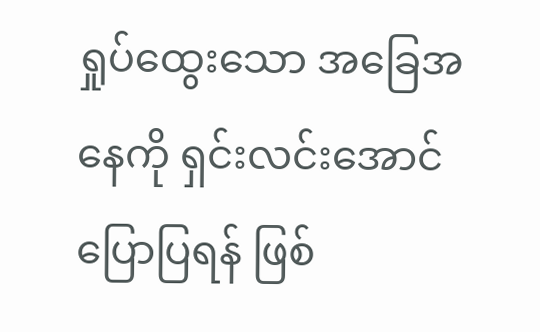ရှုပ်ထွေးသော အခြေအနေကို ရှင်းလင်းအောင် ပြောပြရန် ဖြစ်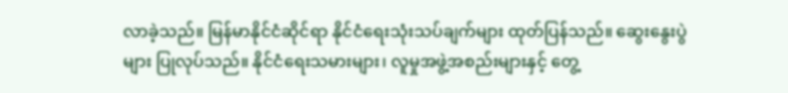လာခဲ့သည်။ မြန်မာနိုင်ငံဆိုင်ရာ နိုင်ငံရေးသုံးသပ်ချက်များ ထုတ်ပြန်သည်။ ဆွေးနွေးပွဲများ ပြုလုပ်သည်။ နိုင်ငံရေးသမားများ၊ လူမှုအဖွဲ့အစည်းများနှင့် တွေ့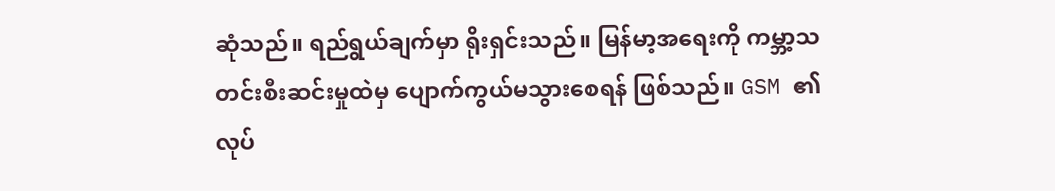ဆုံသည်။ ရည်ရွယ်ချက်မှာ ရိုးရှင်းသည်။ မြန်မာ့အရေးကို ကမ္ဘာ့သတင်းစီးဆင်းမှုထဲမှ ပျောက်ကွယ်မသွားစေရန် ဖြစ်သည်။ GSM ၏ လုပ်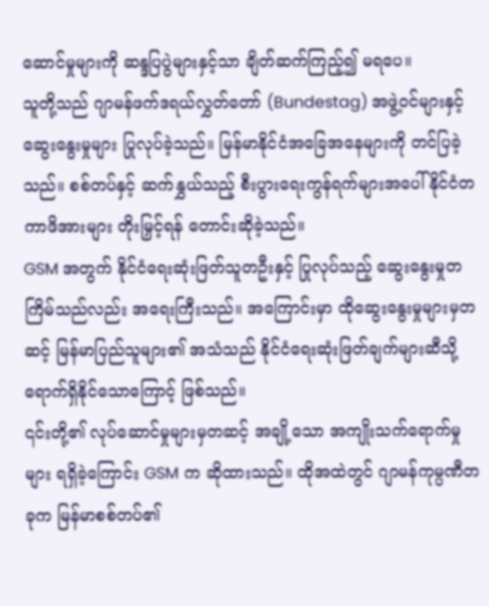ဆောင်မှုများကို ဆန္ဒပြပွဲများနှင့်သာ ချိတ်ဆက်ကြည့်၍ မရပေ။
သူတို့သည် ဂျာမန်ဖက်ဒရယ်လွှတ်တော် (Bundestag) အဖွဲ့ဝင်များနှင့် ဆွေးနွေးမှုများ ပြုလုပ်ခဲ့သည်။ မြန်မာနိုင်ငံအခြေအနေများကို တင်ပြခဲ့သည်။ စစ်တပ်နှင့် ဆက်နွှယ်သည့် စီးပွားရေးကွန်ရက်များအပေါ် နိုင်ငံတကာဖိအားများ တိုးမြှင့်ရန် တောင်းဆိုခဲ့သည်။
GSM အတွက် နိုင်ငံရေးဆုံးဖြတ်သူတဦးနှင့် ပြုလုပ်သည့် ဆွေးနွေးမှုတကြိမ်သည်လည်း အရေးကြီးသည်။ အကြောင်းမှာ ထိုဆွေးနွေးမှုများမှတဆင့် မြန်မာပြည်သူများ၏ အသံသည် နိုင်ငံရေးဆုံးဖြတ်ချက်များဆီသို့ ရောက်ရှိနိုင်သောကြောင့် ဖြစ်သည်။
၎င်းတို့၏ လုပ်ဆောင်မှုများမှတဆင့် အချို့သော အကျိုးသက်ရောက်မှုများ ရရှိခဲ့ကြောင်း GSM က ဆိုထားသည်။ ထိုအထဲတွင် ဂျာမန်ကုမ္ပဏီတခုက မြန်မာစစ်တပ်၏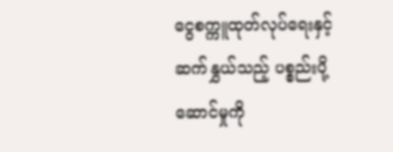ငွေစက္ကူထုတ်လုပ်ရေးနှင့် ဆက်နွှယ်သည့် ပစ္စည်းပို့ဆောင်မှုကို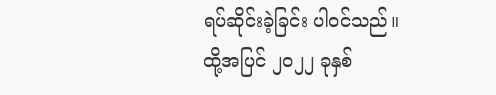ရပ်ဆိုင်းခဲ့ခြင်း ပါဝင်သည်။
ထို့အပြင် ၂၀၂၂ ခုနှစ်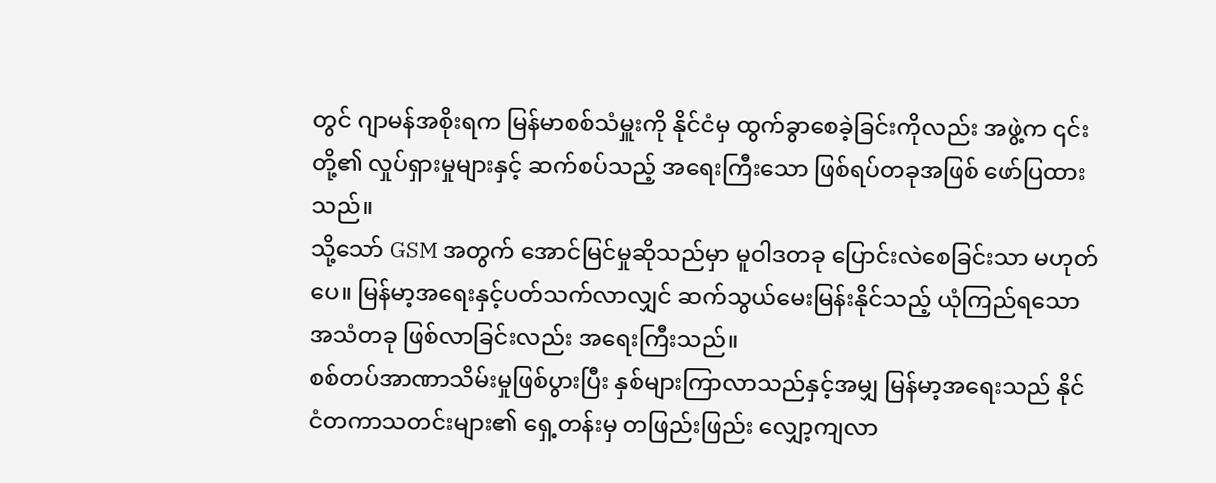တွင် ဂျာမန်အစိုးရက မြန်မာစစ်သံမှူးကို နိုင်ငံမှ ထွက်ခွာစေခဲ့ခြင်းကိုလည်း အဖွဲ့က ၎င်းတို့၏ လှုပ်ရှားမှုများနှင့် ဆက်စပ်သည့် အရေးကြီးသော ဖြစ်ရပ်တခုအဖြစ် ဖော်ပြထားသည်။
သို့သော် GSM အတွက် အောင်မြင်မှုဆိုသည်မှာ မူဝါဒတခု ပြောင်းလဲစေခြင်းသာ မဟုတ်ပေ။ မြန်မာ့အရေးနှင့်ပတ်သက်လာလျှင် ဆက်သွယ်မေးမြန်းနိုင်သည့် ယုံကြည်ရသော အသံတခု ဖြစ်လာခြင်းလည်း အရေးကြီးသည်။
စစ်တပ်အာဏာသိမ်းမှုဖြစ်ပွားပြီး နှစ်များကြာလာသည်နှင့်အမျှ မြန်မာ့အရေးသည် နိုင်ငံတကာသတင်းများ၏ ရှေ့တန်းမှ တဖြည်းဖြည်း လျှော့ကျလာ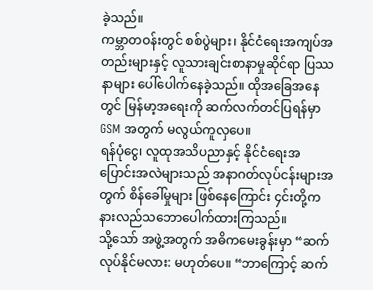ခဲ့သည်။
ကမ္ဘာတဝန်းတွင် စစ်ပွဲများ၊ နိုင်ငံရေးအကျပ်အတည်းများနှင့် လူသားချင်းစာနာမှုဆိုင်ရာ ပြဿနာများ ပေါ်ပေါက်နေခဲ့သည်။ ထိုအခြေအနေတွင် မြန်မာ့အရေးကို ဆက်လက်တင်ပြရန်မှာ GSM အတွက် မလွယ်ကူလှပေ။
ရန်ပုံငွေ၊ လူထုအသိပညာနှင့် နိုင်ငံရေးအပြောင်းအလဲများသည် အနာဂတ်လုပ်ငန်းများအတွက် စိန်ခေါ်မှုများ ဖြစ်နေကြောင်း ၄င်းတို့က နားလည်သဘောပေါက်ထားကြသည်။
သို့သော် အဖွဲ့အတွက် အဓိကမေးခွန်းမှာ “ဆက်လုပ်နိုင်မလား: မဟုတ်ပေ။ “ဘာကြောင့် ဆက်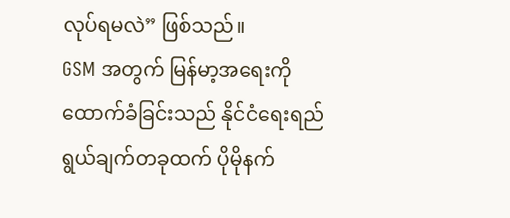လုပ်ရမလဲ” ဖြစ်သည်။
GSM အတွက် မြန်မာ့အရေးကို ထောက်ခံခြင်းသည် နိုင်ငံရေးရည်ရွယ်ချက်တခုထက် ပိုမိုနက်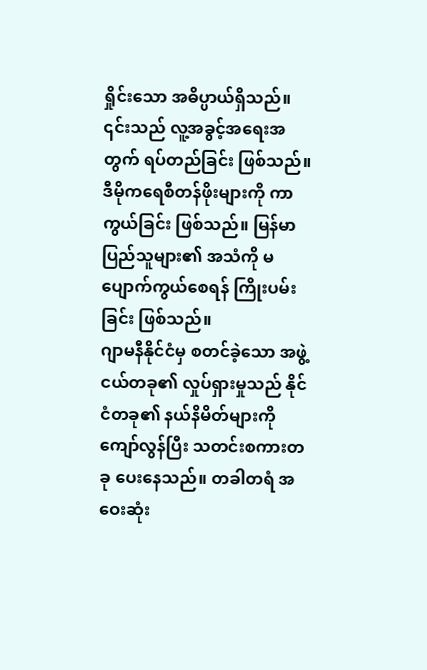ရှိုင်းသော အဓိပ္ပာယ်ရှိသည်။ ၎င်းသည် လူ့အခွင့်အရေးအတွက် ရပ်တည်ခြင်း ဖြစ်သည်။ ဒီမိုကရေစီတန်ဖိုးများကို ကာကွယ်ခြင်း ဖြစ်သည်။ မြန်မာပြည်သူများ၏ အသံကို မပျောက်ကွယ်စေရန် ကြိုးပမ်းခြင်း ဖြစ်သည်။
ဂျာမနီနိုင်ငံမှ စတင်ခဲ့သော အဖွဲ့ငယ်တခု၏ လှုပ်ရှားမှုသည် နိုင်ငံတခု၏ နယ်နိမိတ်များကို ကျော်လွန်ပြီး သတင်းစကားတခု ပေးနေသည်။ တခါတရံ အဝေးဆုံး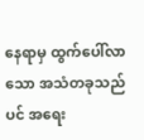နေရာမှ ထွက်ပေါ်လာသော အသံတခုသည်ပင် အရေး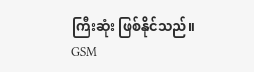ကြီးဆုံး ဖြစ်နိုင်သည်။
GSM